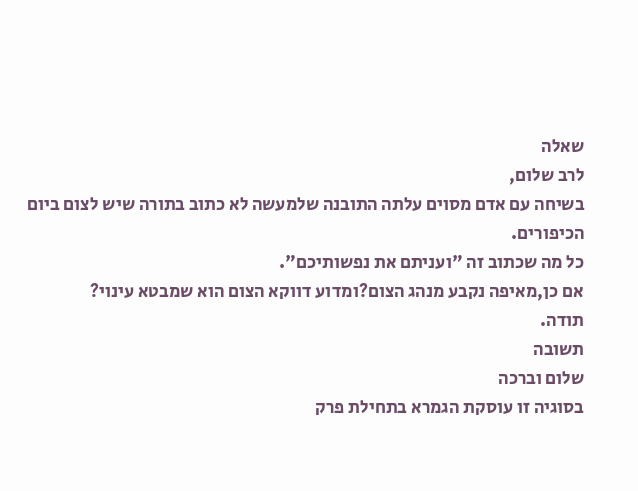שאלה
לרב שלום,
בשיחה עם אדם מסוים עלתה התובנה שלמעשה לא כתוב בתורה שיש לצום ביום הכיפורים.
כל מה שכתוב זה "ועניתם את נפשותיכם".
אם כן,מאיפה נקבע מנהג הצום?ומדוע דווקא הצום הוא שמבטא עינוי?
תודה.
תשובה
שלום וברכה
בסוגיה זו עוסקת הגמרא בתחילת פרק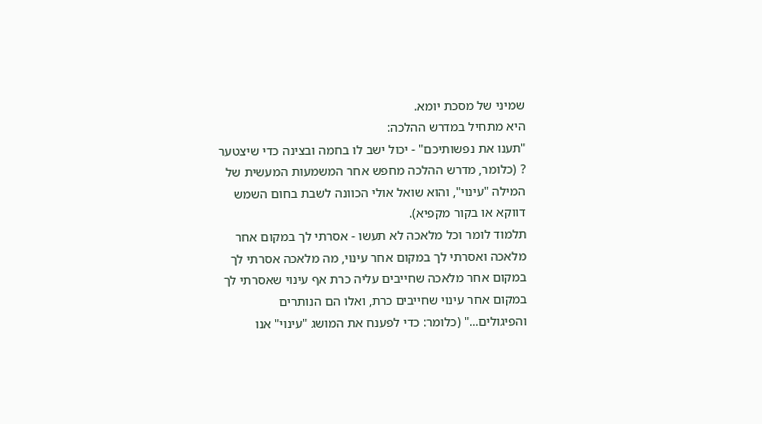שמיני של מסכת יומא.
היא מתחיל במדרש ההלכה:
"תענו את נפשותיכם" - יכול ישב לו בחמה ובצינה כדי שיצטער ? (כלומר, מדרש ההלכה מחפש אחר המשמעות המעשית של המילה "עינוי", והוא שואל אולי הכוונה לשבת בחום השמש דווקא או בקור מקפיא).
תלמוד לומר וכל מלאכה לא תעשו - אסרתי לך במקום אחר מלאכה ואסרתי לך במקום אחר עינוי, מה מלאכה אסרתי לך במקום אחר מלאכה שחייבים עליה כרת אף עינוי שאסרתי לך במקום אחר עינוי שחייבים כרת, ואלו הם הנותרים והפיגולים..." (כלומר: כדי לפענח את המושג "עינוי" אנו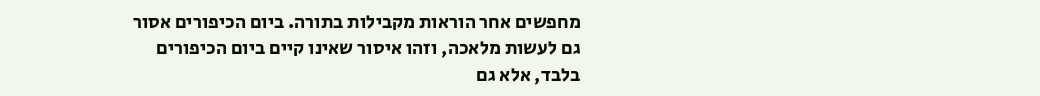מחפשים אחר הוראות מקבילות בתורה. ביום הכיפורים אסור גם לעשות מלאכה, וזהו איסור שאינו קיים ביום הכיפורים בלבד, אלא גם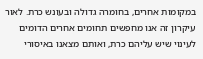במקומות אחרים, בחומרה גדולה ובעונש כרת. לאור עיקרון זה אנו מחפשים תחומים אחרים הדומים לעינוי שיש עליהם כרת, ואותם מצאנו באיסורי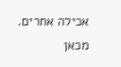אכילה אחרים.
מכאן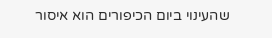שהעינוי ביום הכיפורים הוא איסור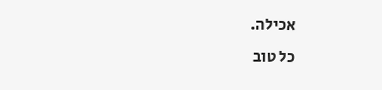אכילה.
כל טוב